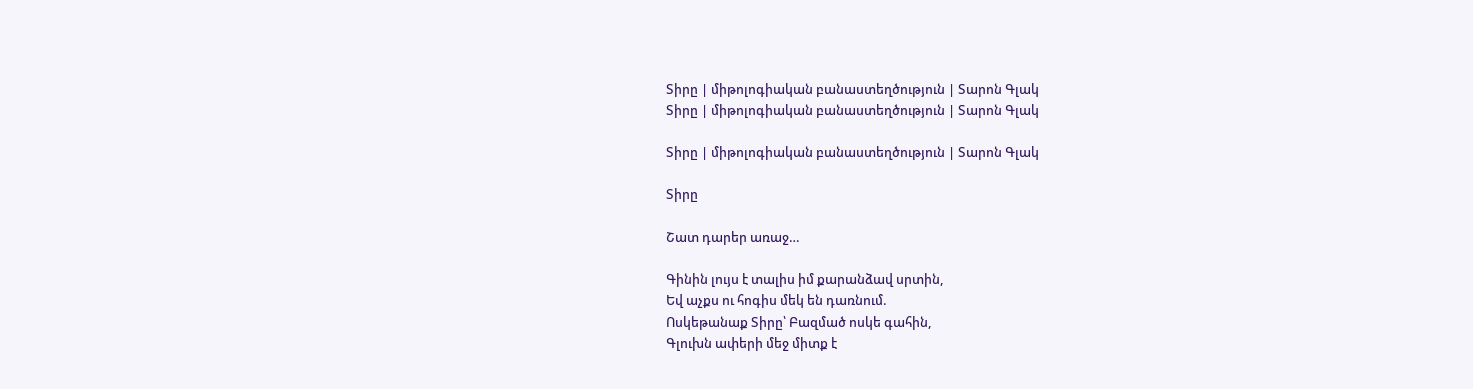Տիրը | միթոլոգիական բանաստեղծություն | Տարոն Գլակ
Տիրը | միթոլոգիական բանաստեղծություն | Տարոն Գլակ

Տիրը | միթոլոգիական բանաստեղծություն | Տարոն Գլակ

Տիրը

Շատ դարեր առաջ…

Գինին լույս է տալիս իմ քարանձավ սրտին,
Եվ աչքս ու հոգիս մեկ են դառնում.
Ոսկեթանաք Տիրը՝ Բազմած ոսկե գահին,
Գլուխն ափերի մեջ միտք է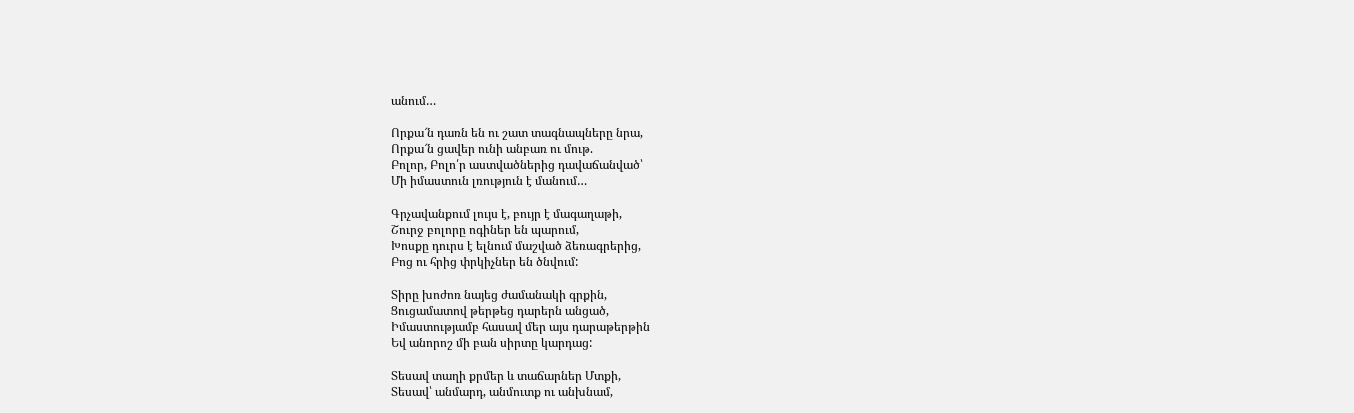անում…

Որքա՜ն դառն են ու շատ տագնապները նրա,
Որքա՜ն ցավեր ունի անբառ ու մութ.
Բոլոր, Բոլո՛ր աստվածներից դավաճանված՝
Մի իմաստուն լռություն է մանում…

Գրչավանքում լույս է, բույր է մագաղաթի,
Շուրջ բոլորը ոգիներ են պարում,
Խոսքը դուրս է ելնում մաշված ձեռագրերից,
Բոց ու հրից փրկիչներ են ծնվում:

Տիրը խոժոռ նայեց ժամանակի գրքին,
Ցուցամատով թերթեց դարերն անցած,
Իմաստությամբ հասավ մեր այս դարաթերթին
Եվ անորոշ մի բան սիրտը կարդաց:

Տեսավ տաղի քրմեր և տաճարներ Մտքի,
Տեսավ՝ անմարդ, անմուտք ու անխնամ,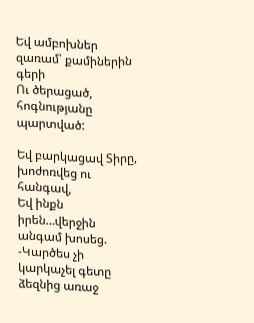Եվ ամբոխներ զառամ՝ քամիներին գերի
Ու ծերացած, հոգնությանը պարտված:

Եվ բարկացավ Տիրը, խոժոռվեց ու հանգավ,
Եվ ինքն իրեն…վերջին անգամ խոսեց.
-Կարծես չի կարկաչել գետը ձեզնից առաջ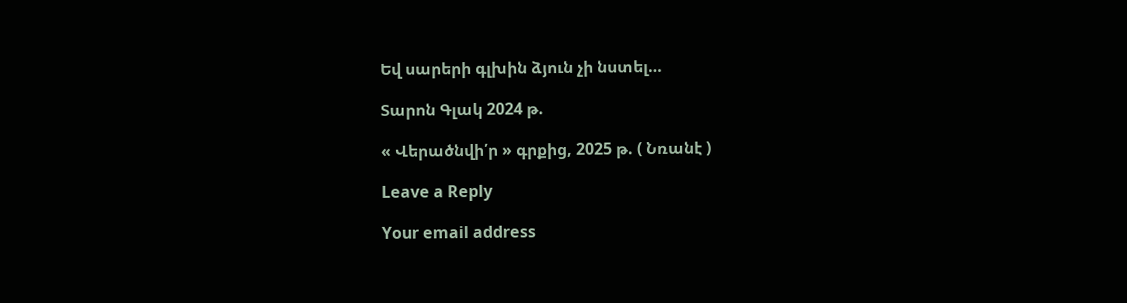Եվ սարերի գլխին ձյուն չի նստել…

Տարոն Գլակ 2024 թ.

« Վերածնվի՛ր » գրքից, 2025 թ. ( Նռանէ )

Leave a Reply

Your email address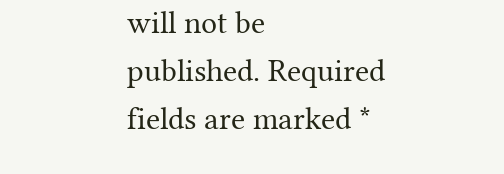will not be published. Required fields are marked *